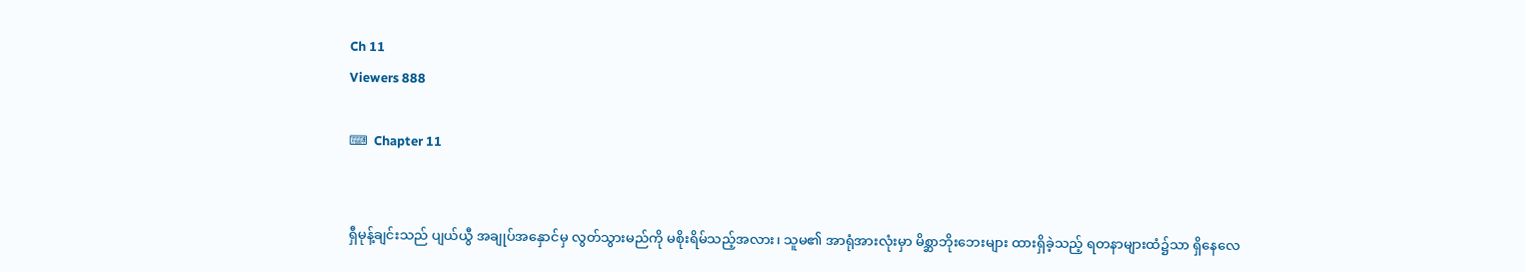Ch 11
Viewers 888

⌨  Chapter 11


ရှီမုန့်ချင်းသည် ပျယ်ယွီ အချုပ်အနှောင်မှ လွတ်သွားမည်ကို မစိုးရိမ်သည့်အလား၊ သူမ၏ အာရုံအားလုံးမှာ မိစ္ဆာဘိုးဘေးများ ထားရှိခဲ့သည့် ရတနာများထံ၌သာ ရှိနေလေ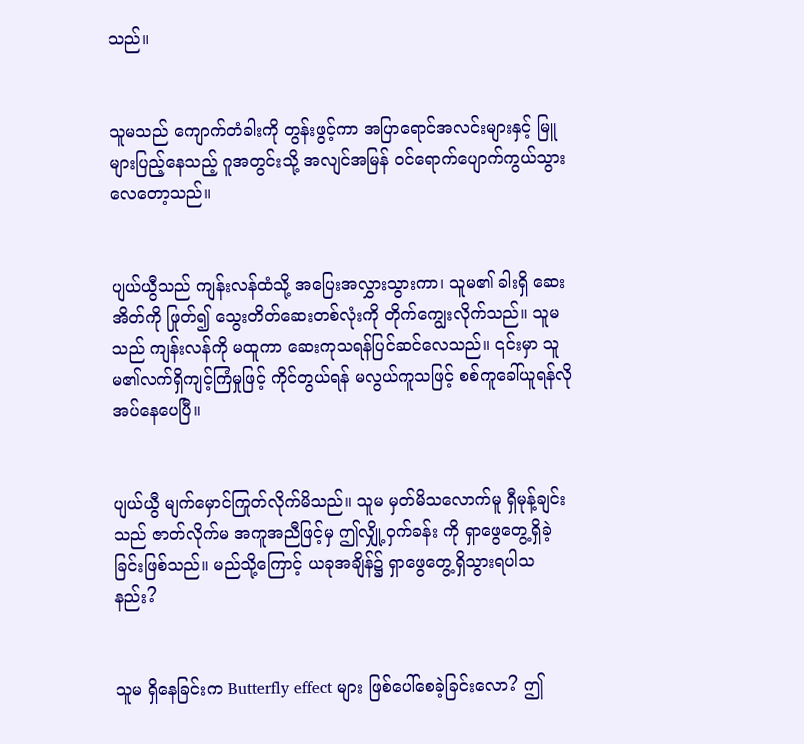သည်။


သူမသည် ကျောက်တံခါးကို တွန်းဖွင့်ကာ အပြာရောင်အလင်းများနှင့် မြူများပြည့်နေသည့် ဂူအတွင်းသို့ အလျင်အမြန် ဝင်ရောက်ပျောက်ကွယ်သွားလေတော့သည်။


ပျယ်ယွီသည် ကျန်းလန်ထံသို့ အပြေးအလွှားသွားကာ၊ သူမ၏ ခါးရှိ ဆေးအိတ်ကို ဖြုတ်၍ သွေးတိတ်ဆေးတစ်လုံးကို တိုက်ကျွေးလိုက်သည်။ သူမသည် ကျန်းလန်ကို မထူကာ ဆေးကုသရန်ပြင်ဆင်လေသည်။ ၎င်းမှာ သူမ၏လက်ရှိကျင့်ကြံမှုဖြင့် ကိုင်တွယ်ရန် မလွယ်ကူသဖြင့် စစ်ကူခေါ်ယူရန်လိုအပ်နေပေပြီ။


ပျယ်ယွီ မျက်မှောင်ကြုတ်လိုက်မိသည်။ သူမ မှတ်မိသလောက်မူ ရှီမုန့်ချင်းသည် ဇာတ်လိုက်မ အကူအညီဖြင့်မှ ဤလျှို့ဝှက်ခန်း ကို ရှာဖွေတွေ့ရှိခဲ့ခြင်းဖြစ်သည်။ မည်သို့ကြောင့် ယခုအချိန်၌ ရှာဖွေတွေ့ရှိသွားရပါသနည်း?


သူမ ရှိနေခြင်းက Butterfly effect များ ဖြစ်ပေါ်စေခဲ့ခြင်းလော? ဤ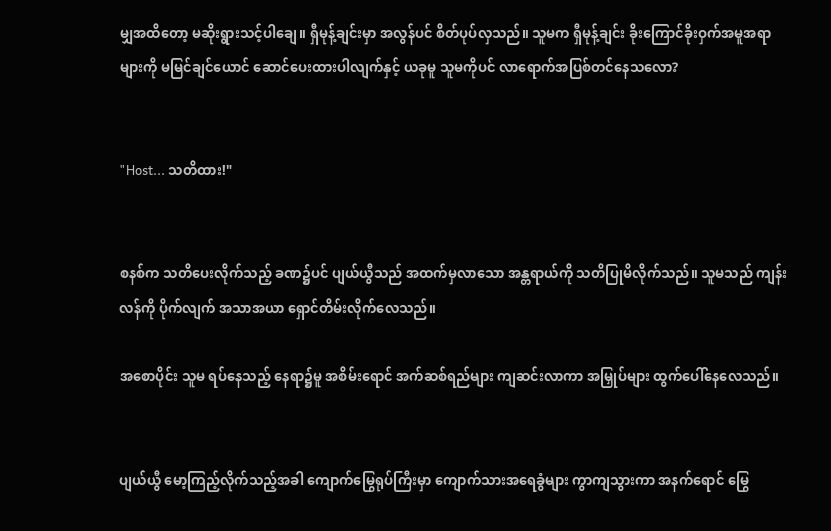မျှအထိတော့ မဆိုးရွားသင့်ပါချေ။ ရှီမုန့်ချင်းမှာ အလွန်ပင် စိတ်ပုပ်လှသည်။ သူမက ရှီမုန့်ချင်း ခိုးကြောင်ခိုးဝှက်အမူအရာများကို မမြင်ချင်ယောင် ဆောင်ပေးထားပါလျက်နှင့် ယခုမူ သူမကိုပင် လာရောက်အပြစ်တင်နေသလော?


"Host... သတိထား!"


စနစ်က သတိပေးလိုက်သည့် ခဏ၌ပင် ပျယ်ယွီသည် အထက်မှလာသော အန္တရာယ်ကို သတိပြုမိလိုက်သည်။ သူမသည် ကျန်းလန်ကို ပိုက်လျက် အသာအယာ ရှောင်တိမ်းလိုက်လေသည်။

အစောပိုင်း သူမ ရပ်နေသည့် နေရာ၌မူ အစိမ်းရောင် အက်ဆစ်ရည်များ ကျဆင်းလာကာ အမြှုပ်များ ထွက်ပေါ်နေလေသည်။


ပျယ်ယွီ မော့ကြည့်လိုက်သည့်အခါ ကျောက်မြွေရုပ်ကြီးမှာ ကျောက်သားအရေခွံများ ကွာကျသွားကာ အနက်ရောင် မြွေ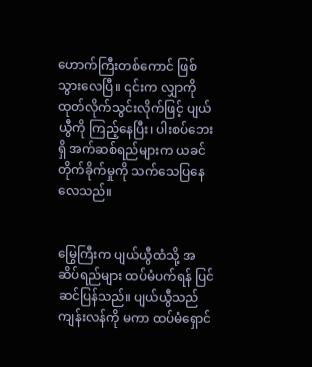ဟောက်ကြီးတစ်ကောင် ဖြစ်သွားလေပြီ။ ၎င်းက လျှာကို ထုတ်လိုက်သွင်းလိုက်ဖြင့် ပျယ်ယွီကို ကြည့်နေပြီး၊ ပါးစပ်ဘေးရှိ အက်ဆစ်ရည်များက ယခင်တိုက်ခိုက်မှုကို သက်သေပြနေလေသည်။


မြွေကြီးက ပျယ်ယွီထံသို့ အဆိပ်ရည်များ ထပ်မံပက်ရန် ပြင်ဆင်ပြန်သည်။ ပျယ်ယွီသည် ကျန်းလန်ကို မကာ ထပ်မံရှောင်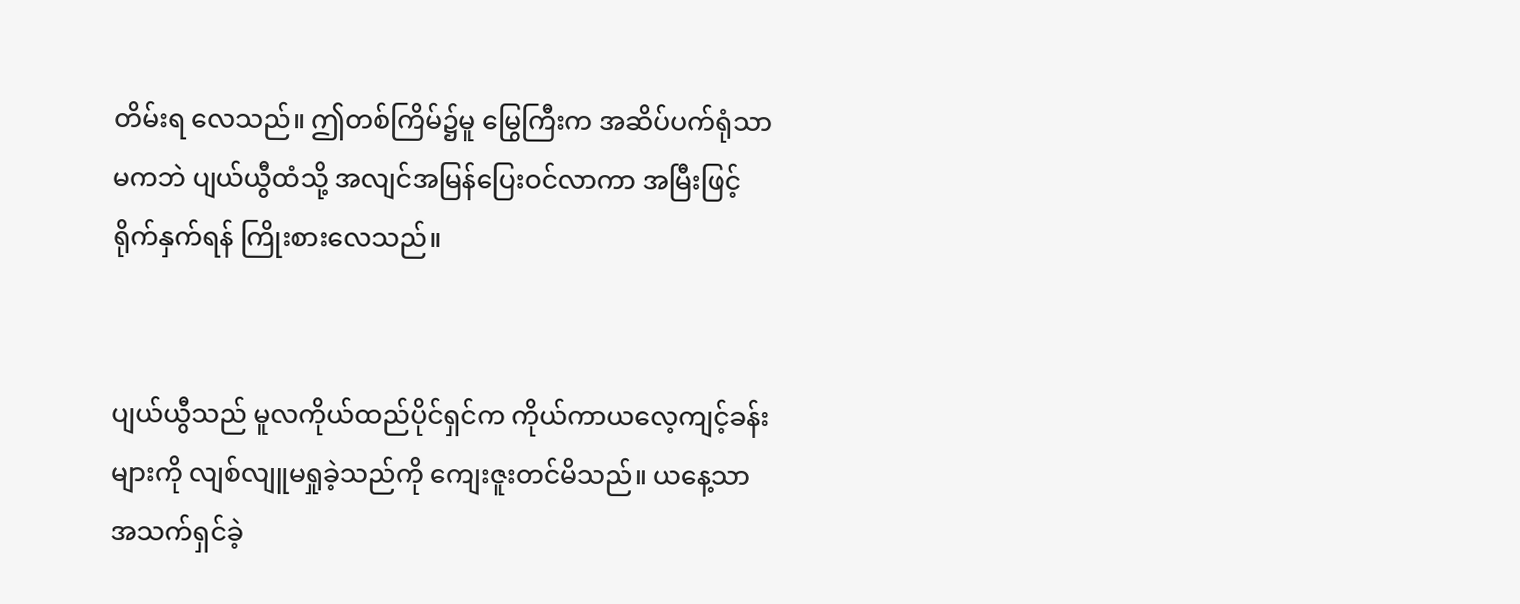တိမ်းရ လေသည်။ ဤတစ်ကြိမ်၌မူ မြွေကြီးက အဆိပ်ပက်ရုံသာမကဘဲ ပျယ်ယွီထံသို့ အလျင်အမြန်ပြေးဝင်လာကာ အမြီးဖြင့် ရိုက်နှက်ရန် ကြိုးစားလေသည်။


ပျယ်ယွီသည် မူလကိုယ်ထည်ပိုင်ရှင်က ကိုယ်ကာယလေ့ကျင့်ခန်းများကို လျစ်လျူမရှုခဲ့သည်ကို ကျေးဇူးတင်မိသည်။ ယနေ့သာ အသက်ရှင်ခဲ့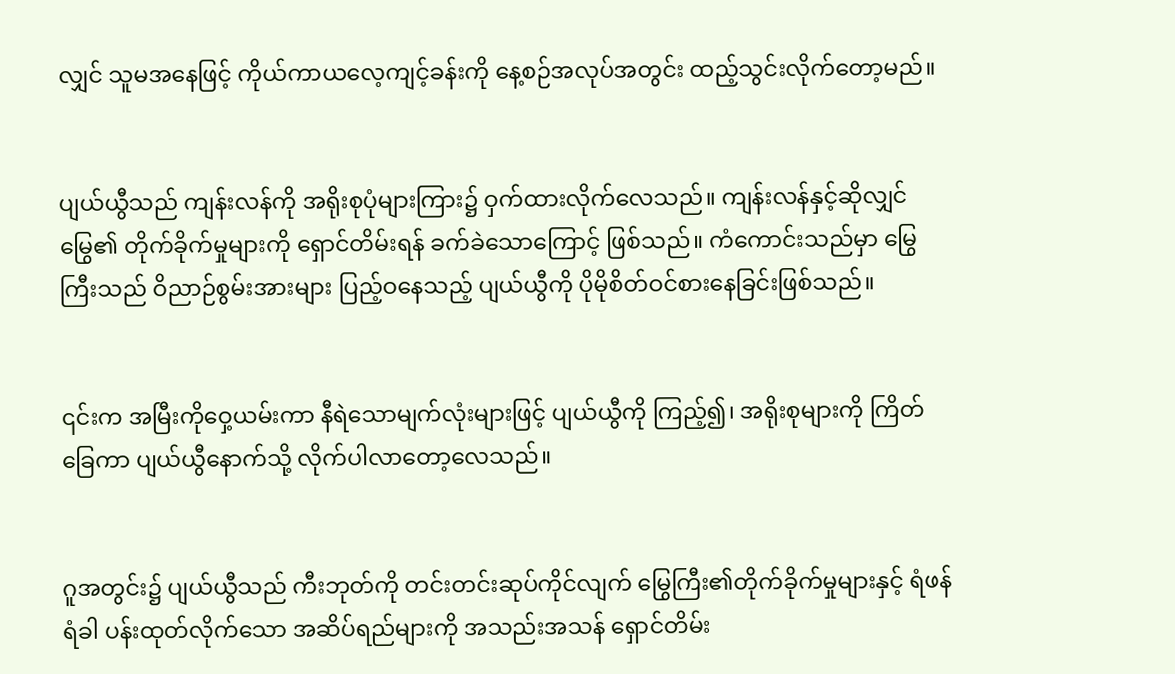လျှင် သူမအနေဖြင့် ကိုယ်ကာယလေ့ကျင့်ခန်းကို နေ့စဉ်အလုပ်အတွင်း ထည့်သွင်းလိုက်တော့မည်။


ပျယ်ယွီသည် ကျန်းလန်ကို အရိုးစုပုံများကြား၌ ဝှက်ထားလိုက်လေသည်။ ကျန်းလန်နှင့်ဆိုလျှင် မြွေ၏ တိုက်ခိုက်မှုများကို ရှောင်တိမ်းရန် ခက်ခဲသောကြောင့် ဖြစ်သည်။ ကံကောင်းသည်မှာ မြွေကြီးသည် ဝိညာဉ်စွမ်းအားများ ပြည့်ဝနေသည့် ပျယ်ယွီကို ပိုမိုစိတ်ဝင်စားနေခြင်းဖြစ်သည်။


၎င်းက အမြီးကိုဝှေ့ယမ်းကာ နီရဲသောမျက်လုံးများဖြင့် ပျယ်ယွီကို ကြည့်၍၊ အရိုးစုများကို ကြိတ်ခြေကာ ပျယ်ယွီနောက်သို့ လိုက်ပါလာတော့လေသည်။


ဂူအတွင်း၌ ပျယ်ယွီသည် ကီးဘုတ်ကို တင်းတင်းဆုပ်ကိုင်လျက် မြွေကြီး၏တိုက်ခိုက်မှုများနှင့် ရံဖန်ရံခါ ပန်းထုတ်လိုက်သော အဆိပ်ရည်များကို အသည်းအသန် ရှောင်တိမ်း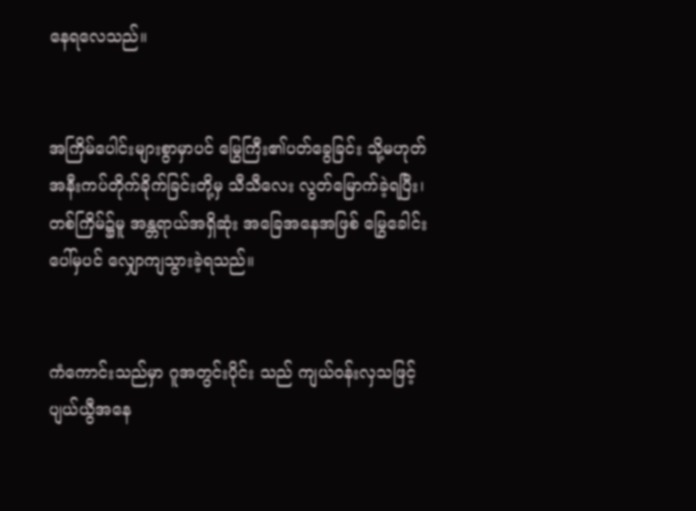နေရလေသည်။


အကြိမ်ပေါင်းများစွာမှာပင် မြွေကြီး၏ပတ်ခွေခြင်း သို့မဟုတ် အနီးကပ်တိုက်ခိုက်ခြင်းတို့မှ သီသီလေး လွတ်မြောက်ခဲ့ရပြီး၊ တစ်ကြိမ်၌မူ အန္တရာယ်အရှိဆုံး အခြေအနေအဖြစ် မြွေခေါင်းပေါ်မှပင် လျှောကျသွားခဲ့ရသည်။


ကံကောင်းသည်မှာ ဂူအတွင်းပိုင်း သည် ကျယ်ဝန်းလှသဖြင့် ပျယ်ယွီအနေ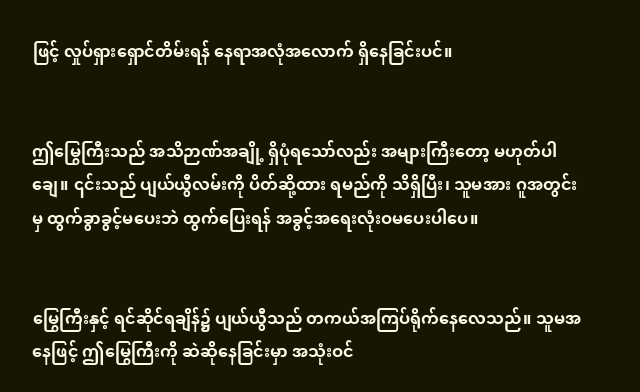ဖြင့် လှုပ်ရှားရှောင်တိမ်းရန် နေရာအလုံအလောက် ရှိနေခြင်းပင်။


ဤမြွေကြီးသည် အသိဉာဏ်အချို့ ရှိပုံရသော်လည်း အများကြီးတော့ မဟုတ်ပါချေ။ ၎င်းသည် ပျယ်ယွီလမ်းကို ပိတ်ဆို့ထား ရမည်ကို သိရှိပြီး၊ သူမအား ဂူအတွင်းမှ ထွက်ခွာခွင့်မပေးဘဲ ထွက်ပြေးရန် အခွင့်အရေးလုံးဝမပေးပါပေ။


မြွေကြီးနှင့် ရင်ဆိုင်ရချိန်၌ ပျယ်ယွီသည် တကယ်အကြပ်ရိုက်နေလေသည်။ သူမအနေဖြင့် ဤမြွေကြီးကို ဆဲဆိုနေခြင်းမှာ အသုံးဝင်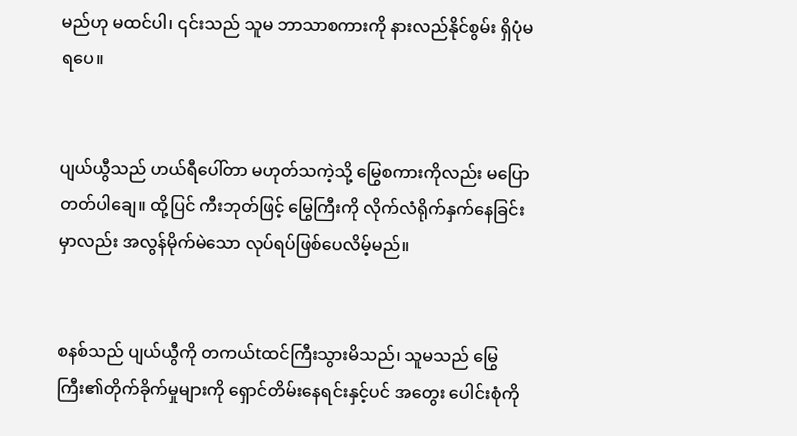မည်ဟု မထင်ပါ၊ ၎င်းသည် သူမ ဘာသာစကားကို နားလည်နိုင်စွမ်း ရှိပုံမရပေ။


ပျယ်ယွီသည် ဟယ်ရီပေါ်တာ မဟုတ်သကဲ့သို့ မြွေစကားကိုလည်း မပြောတတ်ပါချေ။ ထို့ပြင် ကီးဘုတ်ဖြင့် မြွေကြီးကို လိုက်လံရိုက်နှက်နေခြင်းမှာလည်း အလွန်မိုက်မဲသော လုပ်ရပ်ဖြစ်ပေလိမ့်မည်။


စနစ်သည် ပျယ်ယွီကို တကယ်tထင်ကြီးသွားမိသည်၊ သူမသည် မြွေကြီး၏တိုက်ခိုက်မှုများကို ရှောင်တိမ်းနေရင်းနှင့်ပင် အတွေး ပေါင်းစုံကို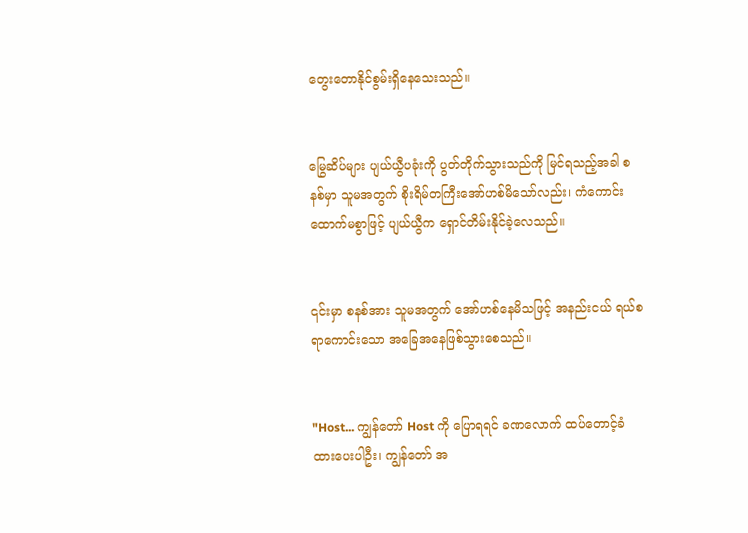တွေးတောနိုင်စွမ်းရှိနေသေးသည်။


မြွေဆိပ်များ ပျယ်ယွီပခုံးကို ပွတ်တိုက်သွားသည်ကို မြင်ရသည့်အခါ စနစ်မှာ သူမအတွက် စိုးရိမ်တကြီးအော်ဟစ်မိသော်လည်း၊ ကံကောင်းထောက်မစွာဖြင့် ပျယ်ယွီက ရှောင်တိမ်းနိုင်ခဲ့လေသည်။


၎င်းမှာ စနစ်အား သူမအတွက် အော်ဟစ်နေမိသဖြင့် အနည်းငယ် ရယ်စရာကောင်းသော အခြေအနေဖြစ်သွားစေသည်။


"Host... ကျွန်တော် Host ကို ပြောရရင် ခဏလောက် ထပ်တောင့်ခံထားပေးပါဦး၊ ကျွန်တော် အ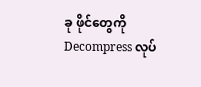ခု ဖိုင်တွေကို Decompress လုပ်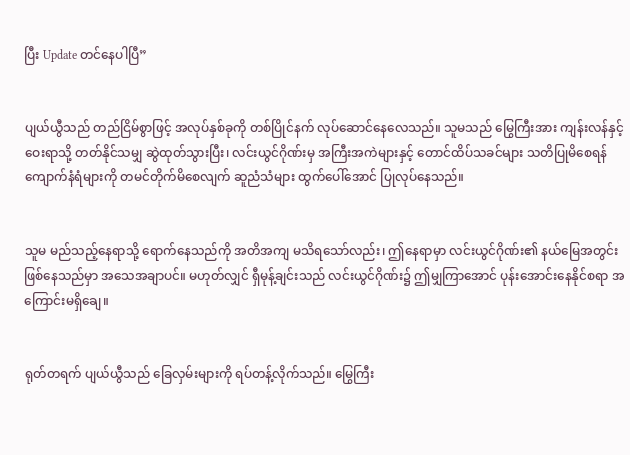ပြီး Update တင်နေပါပြီ”


ပျယ်ယွီသည် တည်ငြိမ်စွာဖြင့် အလုပ်နှစ်ခုကို တစ်ပြိုင်နက် လုပ်ဆောင်နေလေသည်။ သူမသည် မြွေကြီးအား ကျန်းလန်နှင့် ဝေးရာသို့ တတ်နိုင်သမျှ ဆွဲထုတ်သွားပြီး၊ လင်းယွင်ဂိုဏ်းမှ အကြီးအကဲများနှင့် တောင်ထိပ်သခင်များ သတိပြုမိစေရန် ကျောက်နံရံများကို တမင်တိုက်မိစေလျက် ဆူညံသံများ ထွက်ပေါ်အောင် ပြုလုပ်နေသည်။


သူမ မည်သည့်နေရာသို့ ရောက်နေသည်ကို အတိအကျ မသိရသော်လည်း၊ ဤနေရာမှာ လင်းယွင်ဂိုဏ်း၏ နယ်မြေအတွင်း ဖြစ်နေသည်မှာ အသေအချာပင်။ မဟုတ်လျှင် ရှီမုန့်ချင်းသည် လင်းယွင်ဂိုဏ်း၌ ဤမျှကြာအောင် ပုန်းအောင်းနေနိုင်စရာ အကြောင်းမရှိချေ။


ရုတ်တရက် ပျယ်ယွီသည် ခြေလှမ်းများကို ရပ်တန့်လိုက်သည်။ မြွေကြီး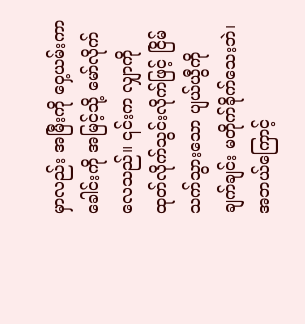မှာလည်း အမြီးကို ဝှေ့ယမ်းကာ ခေါင်းကို အမြင့်သို့ မော်လိုက်လေသည်။ ၎င်းက လျှာကို ထုတ်လိုက်သွင်းလိုက်ဖြင့် ငြိမ်သက်သွားသော ပျယ်ယွီကို ချက်ချင်း မတိုက်ခိုက်သေးဘဲ၊ အဘယ်ကြောင့်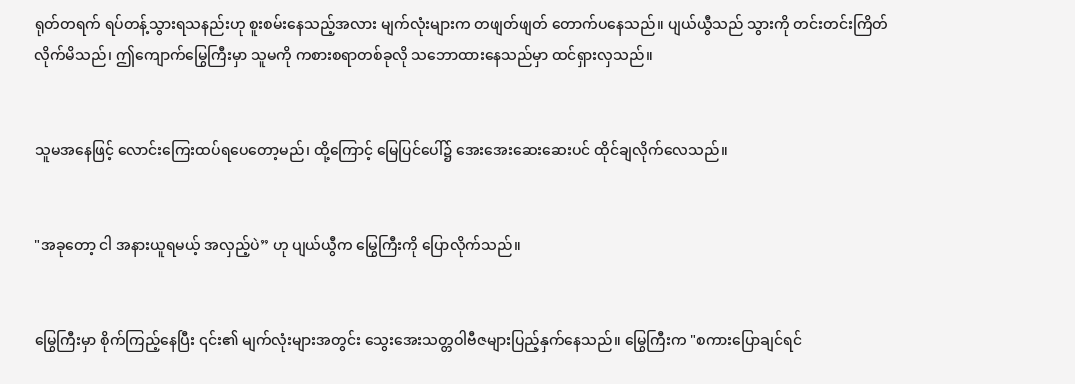ရုတ်တရက် ရပ်တန့်သွားရသနည်းဟု စူးစမ်းနေသည့်အလား မျက်လုံးများက တဖျတ်ဖျတ် တောက်ပနေသည်။ ပျယ်ယွီသည် သွားကို တင်းတင်းကြိတ်လိုက်မိသည်၊ ဤကျောက်မြွေကြီးမှာ သူမကို ကစားစရာတစ်ခုလို သဘောထားနေသည်မှာ ထင်ရှားလှသည်။


သူမအနေဖြင့် လောင်းကြေးထပ်ရပေတော့မည်၊ ထို့ကြောင့် မြေပြင်ပေါ်၌ အေးအေးဆေးဆေးပင် ထိုင်ချလိုက်လေသည်။


"အခုတော့ ငါ အနားယူရမယ့် အလှည့်ပဲ” ဟု ပျယ်ယွီက မြွေကြီးကို ပြောလိုက်သည်။


မြွေကြီးမှာ စိုက်ကြည့်နေပြီး ၎င်း၏ မျက်လုံးများအတွင်း သွေးအေးသတ္တဝါဗီဇများပြည့်နှက်နေသည်။ မြွေကြီးက "စကားပြောချင်ရင်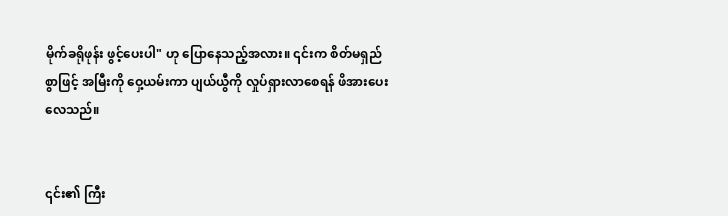မိုက်ခရိုဖုန်း ဖွင့်ပေးပါ" ဟု ပြောနေသည့်အလား။ ၎င်းက စိတ်မရှည်စွာဖြင့် အမြီးကို ဝှေ့ယမ်းကာ ပျယ်ယွီကို လှုပ်ရှားလာစေရန် ဖိအားပေးလေသည်။


၎င်း၏ ကြီး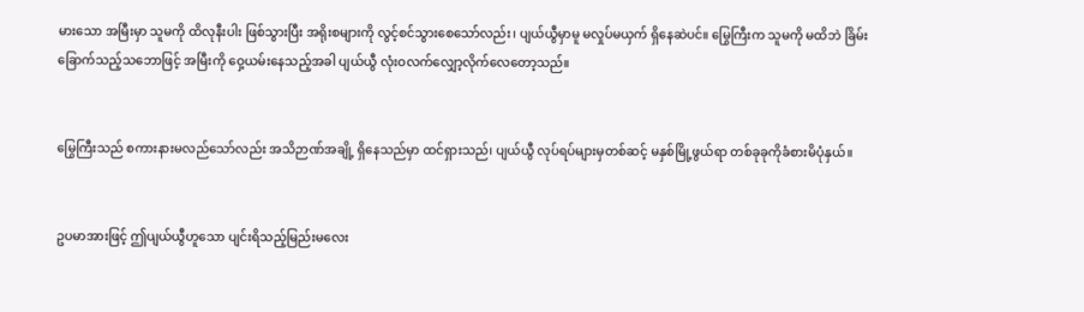မားသော အမြီးမှာ သူမကို ထိလုနီးပါး ဖြစ်သွားပြီး အရိုးစများကို လွင့်စင်သွားစေသော်လည်း၊ ပျယ်ယွီမှာမူ မလှုပ်မယှက် ရှိနေဆဲပင်။ မြွေကြီးက သူမကို မထိဘဲ ခြိမ်းခြောက်သည့်သဘောဖြင့် အမြီးကို ဝှေ့ယမ်းနေသည့်အခါ ပျယ်ယွီ လုံးဝလက်လျှော့လိုက်လေတော့သည်။


မြွေကြီးသည် စကားနားမလည်သော်လည်း အသိဉာဏ်အချို့ ရှိနေသည်မှာ ထင်ရှားသည်၊ ပျယ်ယွီ လုပ်ရပ်များမှတစ်ဆင့် မနှစ်မြို့ဖွယ်ရာ တစ်ခုခုကိုခံစားမိပုံနှယ်။


ဥပမာအားဖြင့် ဤပျယ်ယွီဟူသော ပျင်းရိသည့်မြည်းမလေး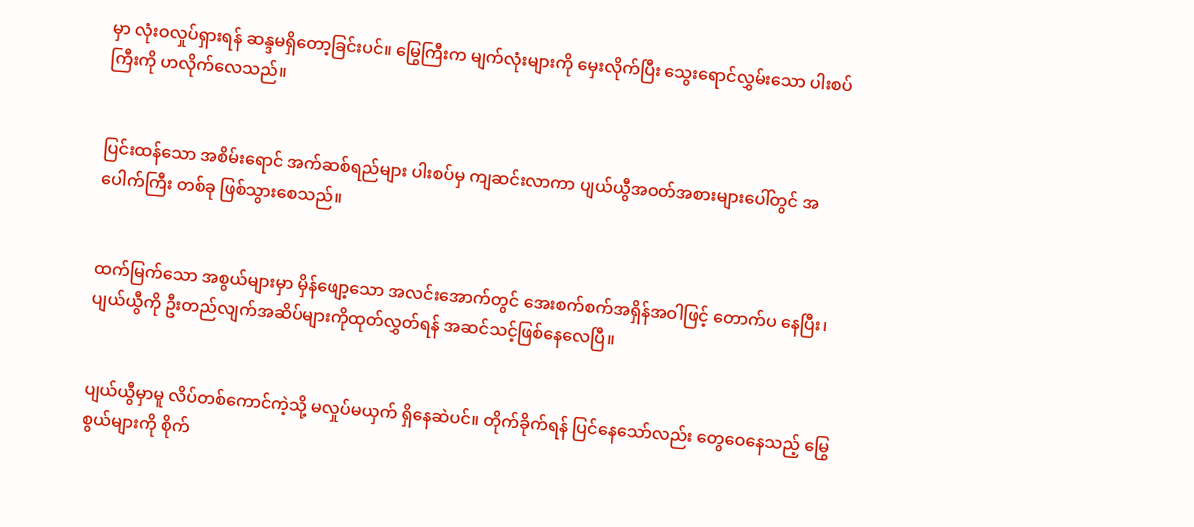မှာ လုံးဝလှုပ်ရှားရန် ဆန္ဒမရှိတော့ခြင်းပင်။ မြွေကြီးက မျက်လုံးများကို မှေးလိုက်ပြီး သွေးရောင်လွှမ်းသော ပါးစပ်ကြီးကို ဟလိုက်လေသည်။


ပြင်းထန်သော အစိမ်းရောင် အက်ဆစ်ရည်များ ပါးစပ်မှ ကျဆင်းလာကာ ပျယ်ယွီအဝတ်အစားများပေါ်တွင် အပေါက်ကြီး တစ်ခု ဖြစ်သွားစေသည်။


ထက်မြက်သော အစွယ်များမှာ မှိန်ဖျော့သော အလင်းအောက်တွင် အေးစက်စက်အရှိန်အဝါဖြင့် တောက်ပ နေပြီး၊ ပျယ်ယွီကို ဦးတည်လျက်အဆိပ်များကိုထုတ်လွှတ်ရန် အဆင်သင့်ဖြစ်နေလေပြီ။


ပျယ်ယွီမှာမူ လိပ်တစ်ကောင်ကဲ့သို့ မလှုပ်မယှက် ရှိနေဆဲပင်။ တိုက်ခိုက်ရန် ပြင်နေသော်လည်း တွေဝေနေသည့် မြွေစွယ်များကို စိုက်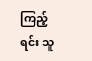ကြည့်ရင်း သူ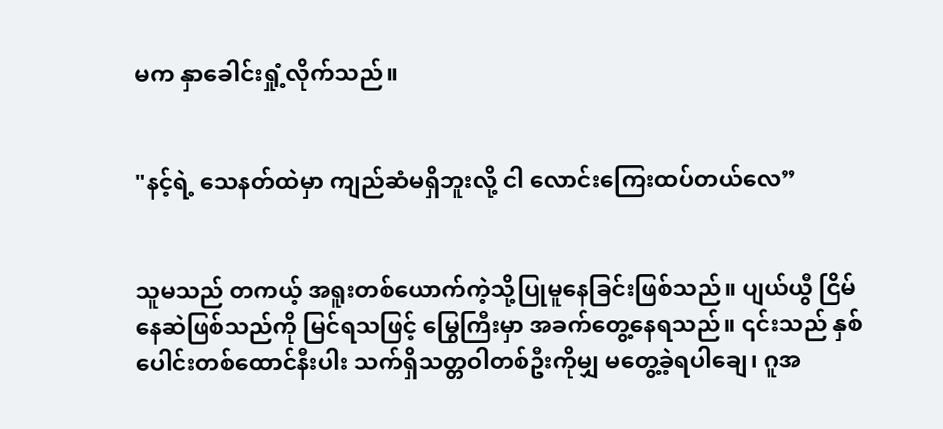မက နှာခေါင်းရှုံ့လိုက်သည်။


"နင့်ရဲ့ သေနတ်ထဲမှာ ကျည်ဆံမရှိဘူးလို့ ငါ လောင်းကြေးထပ်တယ်လေ”


သူမသည် တကယ့် အရူးတစ်ယောက်ကဲ့သို့ပြုမူနေခြင်းဖြစ်သည်။ ပျယ်ယွီ ငြိမ်နေဆဲဖြစ်သည်ကို မြင်ရသဖြင့် မြွေကြီးမှာ အခက်တွေ့နေရသည်။ ၎င်းသည် နှစ်ပေါင်းတစ်ထောင်နီးပါး သက်ရှိသတ္တဝါတစ်ဦးကိုမျှ မတွေ့ခဲ့ရပါချေ၊ ဂူအ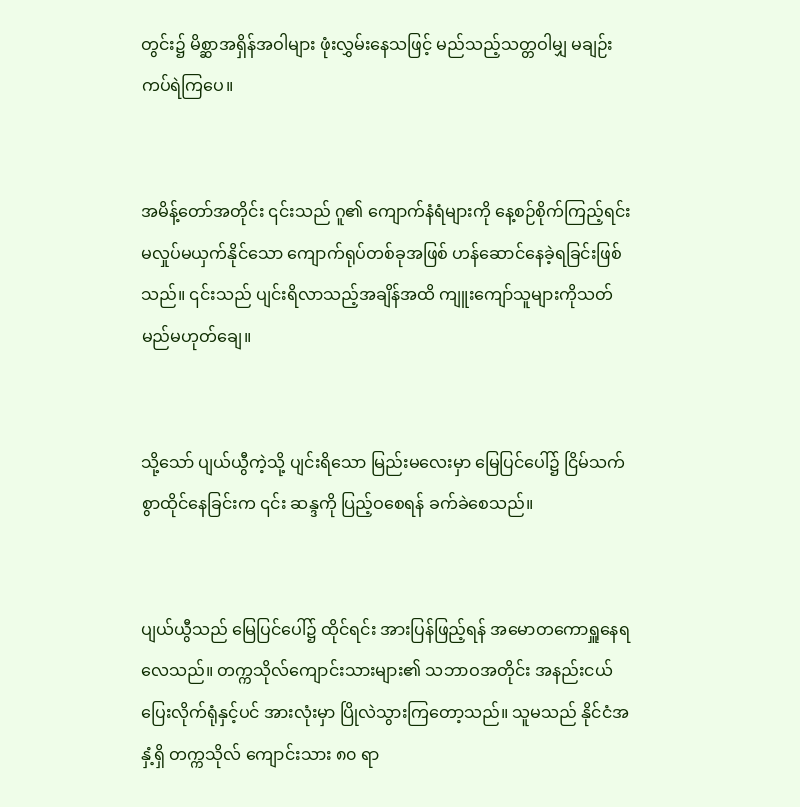တွင်း၌ မိစ္ဆာအရှိန်အဝါများ ဖုံးလွှမ်းနေသဖြင့် မည်သည့်သတ္တဝါမျှ မချဉ်းကပ်ရဲကြပေ။


အမိန့်တော်အတိုင်း ၎င်းသည် ဂူ၏ ကျောက်နံရံများကို နေ့စဉ်စိုက်ကြည့်ရင်း မလှုပ်မယှက်နိုင်သော ကျောက်ရုပ်တစ်ခုအဖြစ် ဟန်ဆောင်နေခဲ့ရခြင်းဖြစ်သည်။ ၎င်းသည် ပျင်းရိလာသည့်အချိန်အထိ ကျူးကျော်သူများကိုသတ်မည်မဟုတ်ချေ။


သို့သော် ပျယ်ယွီကဲ့သို့ ပျင်းရိသော မြည်းမလေးမှာ မြေပြင်ပေါ်၌ ငြိမ်သက်စွာထိုင်နေခြင်းက ၎င်း ဆန္ဒကို ပြည့်ဝစေရန် ခက်ခဲစေသည်။


ပျယ်ယွီသည် မြေပြင်ပေါ်၌ ထိုင်ရင်း အားပြန်ဖြည့်ရန် အမောတကောရှူနေရလေသည်။ တက္ကသိုလ်ကျောင်းသားများ၏ သဘာဝအတိုင်း အနည်းငယ်ပြေးလိုက်ရုံနှင့်ပင် အားလုံးမှာ ပြိုလဲသွားကြတော့သည်။ သူမသည် နိုင်ငံအနှံ့ရှိ တက္ကသိုလ် ကျောင်းသား ၈၀ ရာ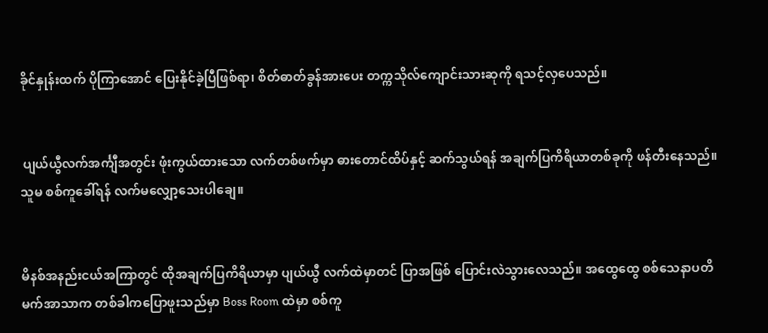ခိုင်နှုန်းထက် ပိုကြာအောင် ပြေးနိုင်ခဲ့ပြီဖြစ်ရာ၊ စိတ်ဓာတ်ခွန်အားပေး တက္ကသိုလ်ကျောင်းသားဆုကို ရသင့်လှပေသည်။


 ပျယ်ယွီလက်အင်္ကျီအတွင်း ဖုံးကွယ်ထားသော လက်တစ်ဖက်မှာ ဓားတောင်ထိပ်နှင့် ဆက်သွယ်ရန် အချက်ပြကိရိယာတစ်ခုကို ဖန်တီးနေသည်။ သူမ စစ်ကူခေါ်ရန် လက်မလျှော့သေးပါချေ။


မိနစ်အနည်းငယ်အကြာတွင် ထိုအချက်ပြကိရိယာမှာ ပျယ်ယွီ လက်ထဲမှာတင် ပြာအဖြစ် ပြောင်းလဲသွားလေသည်။ အထွေထွေ စစ်သေနာပတိ မက်အာသာက တစ်ခါကပြောဖူးသည်မှာ Boss Room ထဲမှာ စစ်ကူ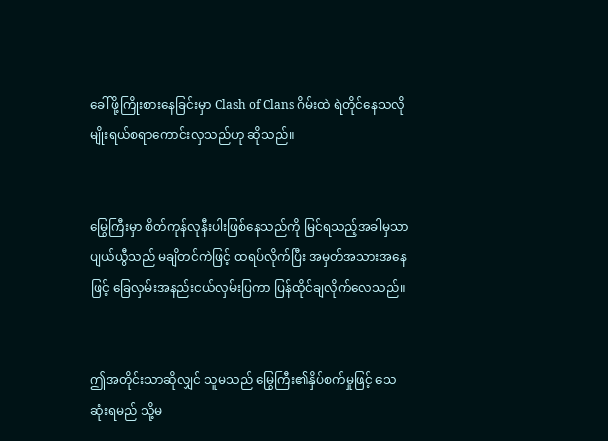ခေါ်ဖို့ကြိုးစားနေခြင်းမှာ Clash of Clans ဂိမ်းထဲ ရဲတိုင်နေသလိုမျိုးရယ်စရာကောင်းလှသည်ဟု ဆိုသည်။


မြွေကြီးမှာ စိတ်ကုန်လုနီးပါးဖြစ်နေသည်ကို မြင်ရသည့်အခါမှသာ ပျယ်ယွီသည် မချိတင်ကဲဖြင့် ထရပ်လိုက်ပြီး အမှတ်အသားအနေဖြင့် ခြေလှမ်းအနည်းငယ်လှမ်းပြကာ ပြန်ထိုင်ချလိုက်လေသည်။


ဤအတိုင်းသာဆိုလျှင် သူမသည် မြွေကြီး၏နှိပ်စက်မှုဖြင့် သေဆုံးရမည် သို့မ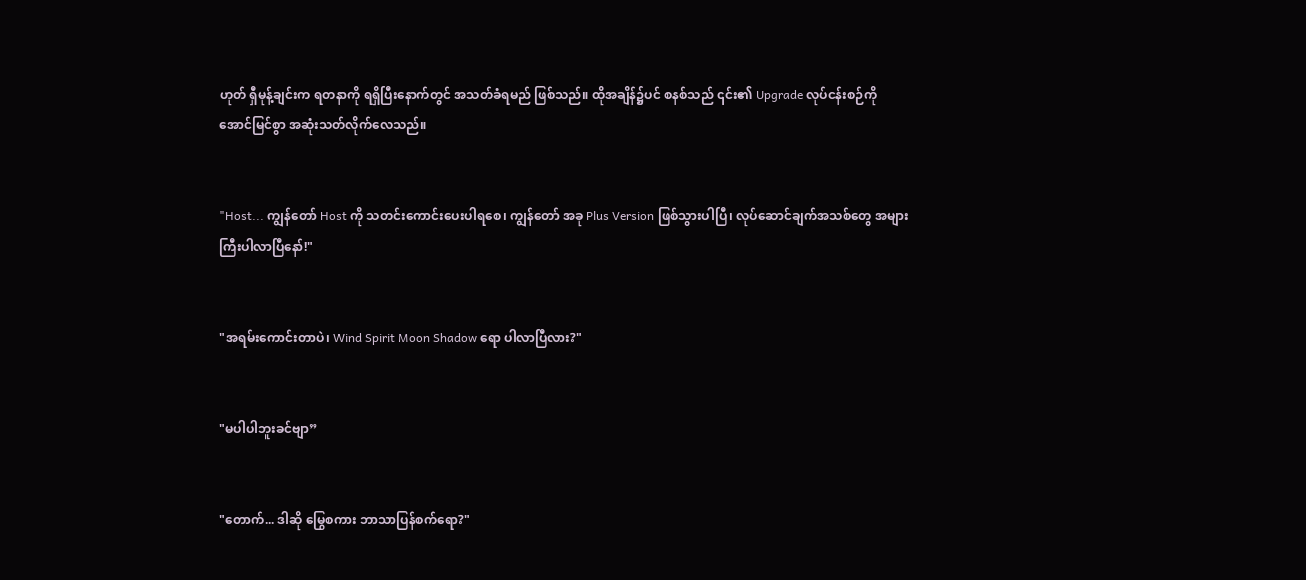ဟုတ် ရှီမုန့်ချင်းက ရတနာကို ရရှိပြီးနောက်တွင် အသတ်ခံရမည် ဖြစ်သည်။ ထိုအချိန်၌ပင် စနစ်သည် ၎င်း၏ Upgrade လုပ်ငန်းစဉ်ကို အောင်မြင်စွာ အဆုံးသတ်လိုက်လေသည်။


"Host... ကျွန်တော် Host ကို သတင်းကောင်းပေးပါရစေ၊ ကျွန်တော် အခု Plus Version ဖြစ်သွားပါပြီ၊ လုပ်ဆောင်ချက်အသစ်တွေ အများကြီးပါလာပြီနော်!"


"အရမ်းကောင်းတာပဲ၊ Wind Spirit Moon Shadow ရော ပါလာပြီလား?"


"မပါပါဘူးခင်ဗျာ”


"တောက်... ဒါဆို မြွေစကား ဘာသာပြန်စက်ရော?"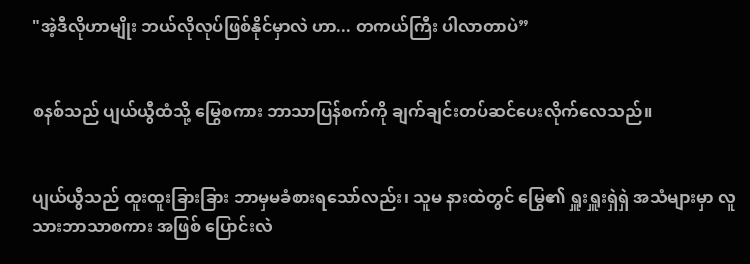"အဲ့ဒီလိုဟာမျိုး ဘယ်လိုလုပ်ဖြစ်နိုင်မှာလဲ ဟာ... တကယ်ကြီး ပါလာတာပဲ”


စနစ်သည် ပျယ်ယွီထံသို့ မြွေစကား ဘာသာပြန်စက်ကို ချက်ချင်းတပ်ဆင်ပေးလိုက်လေသည်။


ပျယ်ယွီသည် ထူးထူးခြားခြား ဘာမှမခံစားရသော်လည်း၊ သူမ နားထဲတွင် မြွေ၏ ရှူးရှူးရှဲရှဲ အသံများမှာ လူသားဘာသာစကား အဖြစ် ပြောင်းလဲ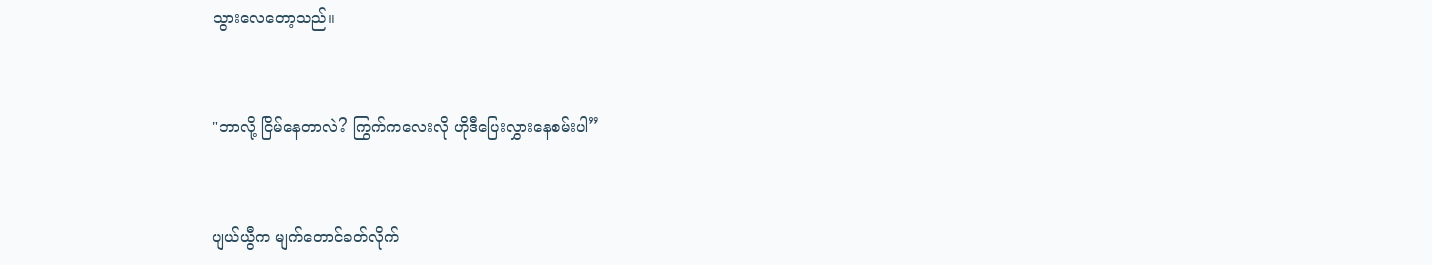သွားလေတော့သည်။


"ဘာလို့ ငြိမ်နေတာလဲ? ကြွက်ကလေးလို ဟိုဒီပြေးလွှားနေစမ်းပါ”


ပျယ်ယွီက မျက်တောင်ခတ်လိုက်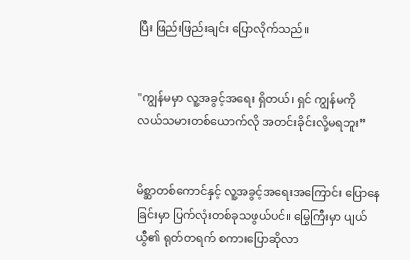ပြီး ဖြည်းဖြည်းချင်း ပြောလိုက်သည်။


"ကျွန်မမှာ လူ့အခွင့်အရေး ရှိတယ်၊ ရှင် ကျွန်မကို လယ်သမားတစ်ယောက်လို အတင်းခိုင်းလို့မရဘူး”


မိစ္ဆာတစ်ကောင်နှင့် လူ့အခွင့်အရေးအကြောင်း ပြောနေခြင်းမှာ ပြက်လုံးတစ်ခုသဖွယ်ပင်။ မြွေကြီးမှာ ပျယ်ယွီ၏ ရုတ်တရက် စကားပြောဆိုလာ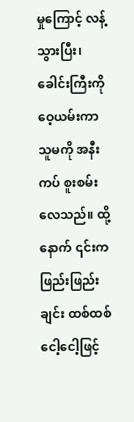မှုကြောင့် လန့်သွားပြီး၊ ခေါင်းကြီးကို ဝေ့ယမ်းကာ သူမကို အနီးကပ် စူးစမ်းလေသည်။ ထို့နောက် ၎င်းက ဖြည်းဖြည်းချင်း ထစ်ထစ်ငေါ့ငေါ့ဖြင့်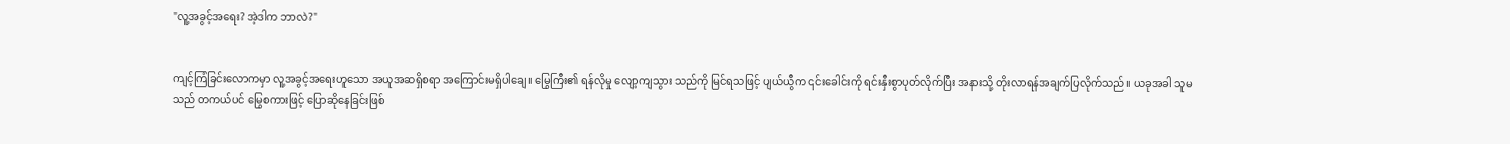"လူ့အခွင့်အရေး? အဲ့ဒါက ဘာလဲ?"


ကျင့်ကြံခြင်းလောကမှာ လူ့အခွင့်အရေးဟူသော အယူအဆရှိစရာ အကြောင်းမရှိပါချေ။ မြွေကြီး၏ ရန်လိုမှု လျော့ကျသွား သည်ကို မြင်ရသဖြင့် ပျယ်ယွီက ၎င်းခေါင်းကို ရင်းနှီးစွာပုတ်လိုက်ပြီး အနားသို့ တိုးလာရန်အချက်ပြလိုက်သည်။ ယခုအခါ သူမသည် တကယ်ပင် မြွေစကားဖြင့် ပြောဆိုနေခြင်းဖြစ်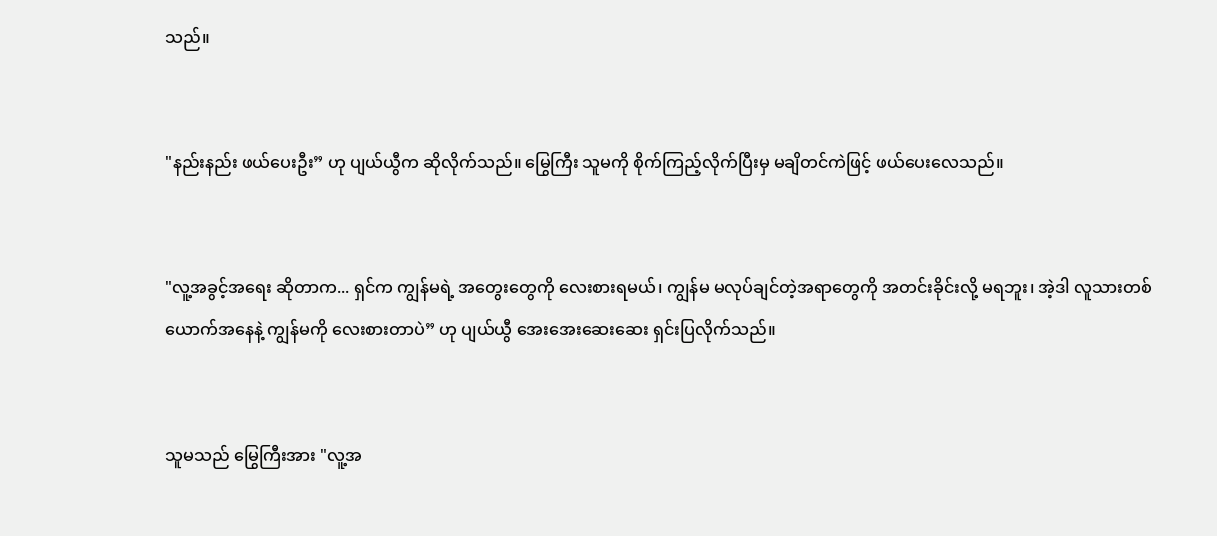သည်။


"နည်းနည်း ဖယ်ပေးဦး” ဟု ပျယ်ယွီက ဆိုလိုက်သည်။ မြွေကြီး သူမကို စိုက်ကြည့်လိုက်ပြီးမှ မချိတင်ကဲဖြင့် ဖယ်ပေးလေသည်။


"လူ့အခွင့်အရေး ဆိုတာက... ရှင်က ကျွန်မရဲ့ အတွေးတွေကို လေးစားရမယ်၊ ကျွန်မ မလုပ်ချင်တဲ့အရာတွေကို အတင်းခိုင်းလို့ မရဘူး၊ အဲ့ဒါ လူသားတစ်ယောက်အနေနဲ့ ကျွန်မကို လေးစားတာပဲ” ဟု ပျယ်ယွီ အေးအေးဆေးဆေး ရှင်းပြလိုက်သည်။


သူမသည် မြွေကြီးအား "လူ့အ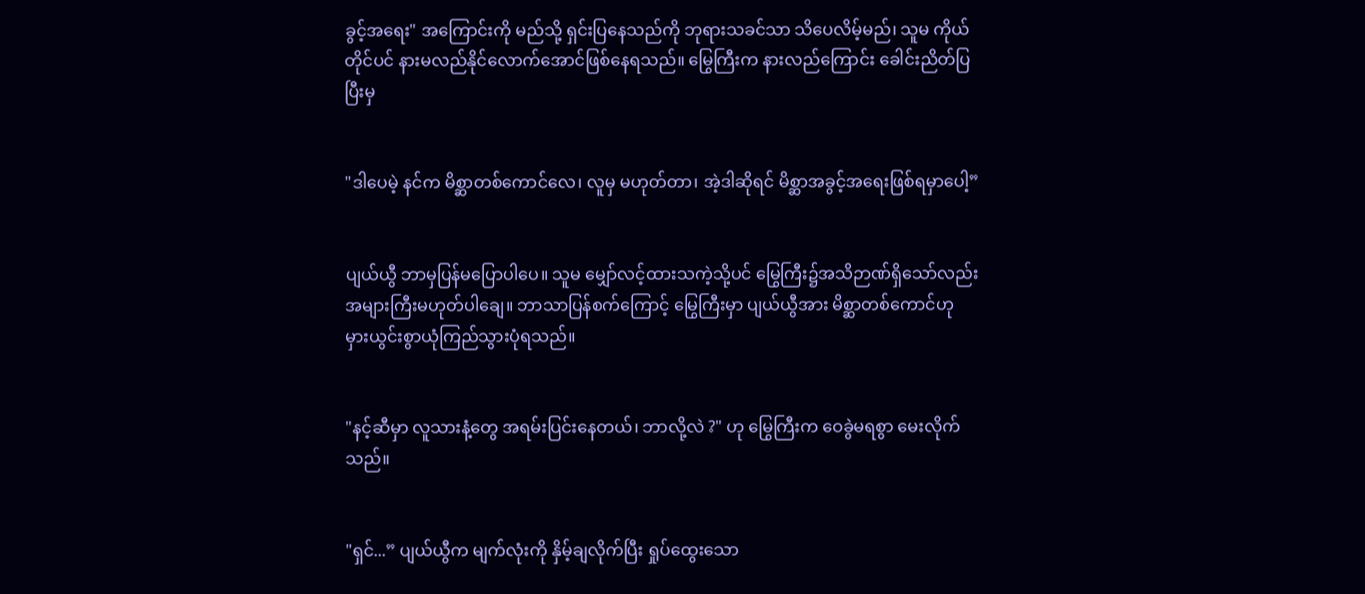ခွင့်အရေး" အကြောင်းကို မည်သို့ ရှင်းပြနေသည်ကို ဘုရားသခင်သာ သိပေလိမ့်မည်၊ သူမ ကိုယ်တိုင်ပင် နားမလည်နိုင်လောက်အောင်ဖြစ်နေရသည်။ မြွေကြီးက နားလည်ကြောင်း ခေါင်းညိတ်ပြပြီးမှ


"ဒါပေမဲ့ နင်က မိစ္ဆာတစ်ကောင်လေ၊ လူမှ မဟုတ်တာ၊ အဲ့ဒါဆိုရင် မိစ္ဆာအခွင့်အရေးဖြစ်ရမှာပေါ့”


ပျယ်ယွီ ဘာမှပြန်မပြောပါပေ။ သူမ မျှော်လင့်ထားသကဲ့သို့ပင် မြွေကြီး၌အသိဉာဏ်ရှိသော်လည်း အများကြီးမဟုတ်ပါချေ။ ဘာသာပြန်စက်ကြောင့် မြွေကြီးမှာ ပျယ်ယွီအား မိစ္ဆာတစ်ကောင်ဟု မှားယွင်းစွာယုံကြည်သွားပုံရသည်။


"နင့်ဆီမှာ လူသားနံ့တွေ အရမ်းပြင်းနေတယ်၊ ဘာလို့လဲ ?" ဟု မြွေကြီးက ဝေခွဲမရစွာ မေးလိုက်သည်။


"ရှင်...” ပျယ်ယွီက မျက်လုံးကို နှိမ့်ချလိုက်ပြီး ရှုပ်ထွေးသော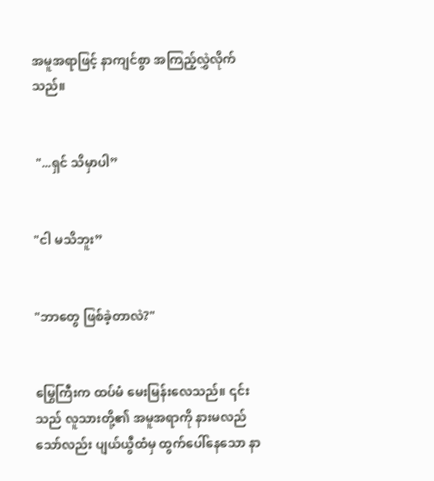အမူအရာဖြင့် နာကျင်စွာ အကြည့်လွှဲလိုက်သည်။


 "...ရှင် သိမှာပါ”


"ငါ မသိဘူး”


"ဘာတွေ ဖြစ်ခဲ့တာလဲ?"


မြွေကြီးက ထပ်မံ မေးမြန်းလေသည်။ ၎င်းသည် လူသားတို့၏ အမူအရာကို နားမလည်သော်လည်း ပျယ်ယွီထံမှ ထွက်ပေါ်နေသော နာ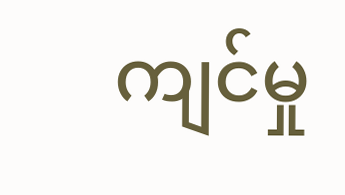ကျင်မှု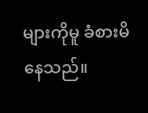များကိုမူ ခံစားမိနေသည်။